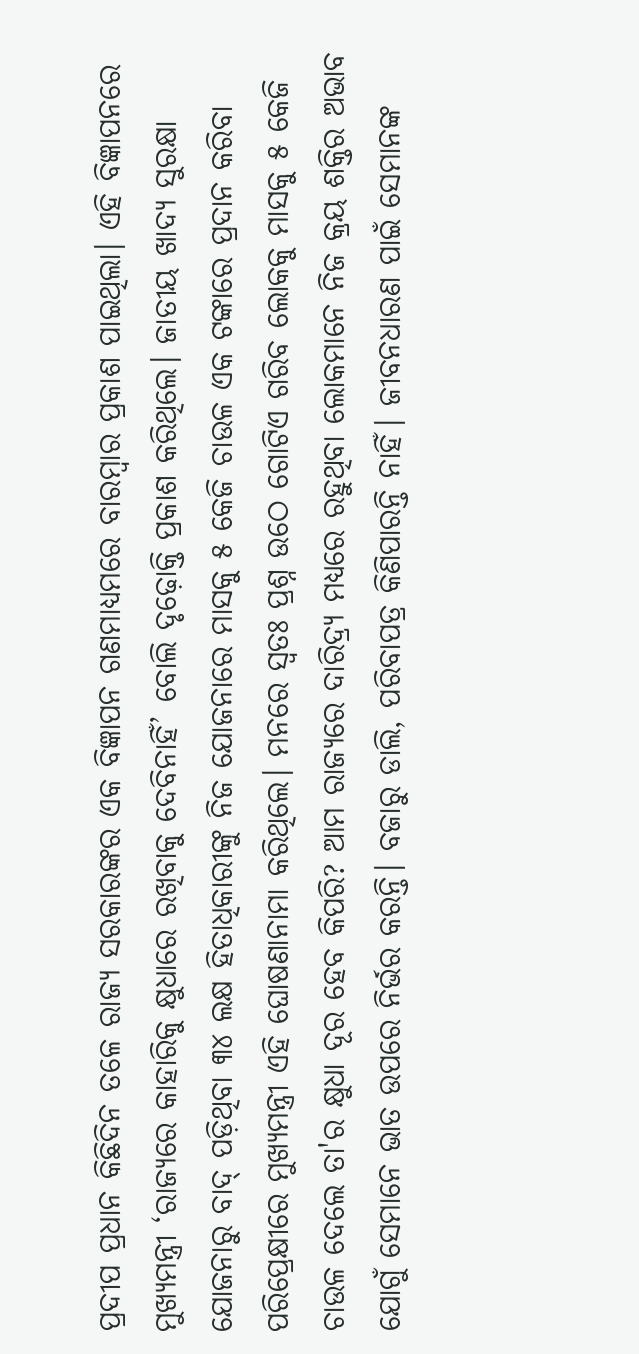ପ୍ରଦୀପ ପ୍ରଧାନ କିଛିଦିନ ତଳେ ରାଜ୍ୟ ସରକାରଙ୍କର ଏକ ବିଜ୍ଞାପନ ଗଣମାଧ୍ୟମରେ ବାରମ୍ବାର ପ୍ରକାଶ ପାଇଥିଲା। ଏହି ବିଜ୍ଞାପନରେ ମୁଖ୍ୟମନ୍ତ୍ରୀ ‘ରାଜ୍ୟରେ କାହାରିକୁ କ୍ଷୁଧାରେ ରଖିବାକୁ ଦେବିନାହିଁ’ ବୋଲି ଦୃଢ଼ୋକ୍ତି ପ୍ରକାଶ କରିଥିଲେ। ଜାତୀୟ ଖାଦ୍ୟ ସୁରକ୍ଷା ଯୋଜନାରୁ ବାଦ୍ ପଡ଼ିଥିବା ୩୪ ଲକ୍ଷ ହିତାଧିକାରୀଙ୍କୁ ନିଜ ଯୋଜନାରେ ମାସକୁ ୫ କେଜି ଚାଉଳ ଏକ ଟଙ୍କାରେ ପ୍ରଦାନ କରିବା ପରିପ୍ରେକ୍ଷୀରେ ମୁଖ୍ୟମନ୍ତ୍ରୀ ଏହି ଘୋଷଣାନାମା କରିଥିଲେ। ମନରେ ସ୍ୱତଃ ପ୍ରଶ୍ନ ଉଠେ ଗୋଟିଏ ଗରିବ ଲୋକକୁ ମାସକୁ ୫ କେଜି ଚାଉଳ ଦେଲେ ତା'ର କ୍ଷୁଧା ଦୂର ହେବ କିପରି? ଆମ ରାଜ୍ୟରେ ଦାରିଦ୍ର୍ୟ ମଧ୍ୟରେ ରହୁଥିବା ଲୋକମାନେ ନିଜ କ୍ରୟ ଶକ୍ତିର ଅଭାବ ଯୋଗୁଁ ସେମାନେ ଭାତ ଉପରେ ନିର୍ଭର କରନ୍ତି। ବଜାରୁ ଡାଲି, ପରିବାପତ୍ର କିଣିପାରନ୍ତି ନାହିଁ। ଜୀବନଧାରଣ ପାଇଁ ସେମାନଙ୍କ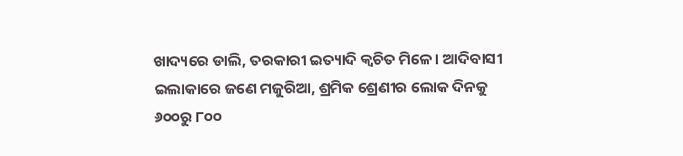ଖାଦ୍ୟରେ ଡାଲି, ତରକାରୀ ଇତ୍ୟାଦି କ୍ୱଚିତ ମିଳେ। ଆଦିବାସୀ ଇଲାକାରେ ଜଣେ ମଜୁରିଆ, ଶ୍ରମିକ ଶ୍ରେଣୀର ଲୋକ ଦିନକୁ ୬୦୦ରୁ ୮୦୦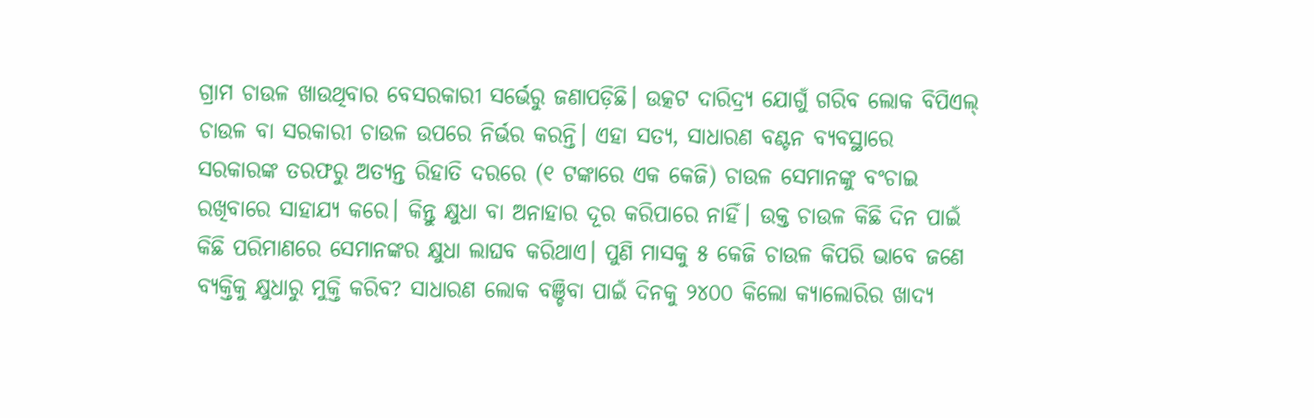ଗ୍ରାମ ଚାଉଳ ଖାଉଥିବାର ବେସରକାରୀ ସର୍ଭେରୁ ଜଣାପଡ଼ିଛି। ଉତ୍କଟ ଦାରିଦ୍ର୍ୟ ଯୋଗୁଁ ଗରିବ ଲୋକ ବିପିଏଲ୍ ଚାଉଳ ବା ସରକାରୀ ଚାଉଳ ଉପରେ ନିର୍ଭର କରନ୍ତି। ଏହା ସତ୍ୟ, ସାଧାରଣ ବଣ୍ଟନ ବ୍ୟବସ୍ଥାରେ ସରକାରଙ୍କ ତରଫରୁ ଅତ୍ୟନ୍ତ ରିହାତି ଦରରେ (୧ ଟଙ୍କାରେ ଏକ କେଜି) ଚାଉଳ ସେମାନଙ୍କୁ ବଂଚାଇ ରଖିବାରେ ସାହାଯ୍ୟ କରେ। କିନ୍ତୁ କ୍ଷୁଧା ବା ଅନାହାର ଦୂର କରିପାରେ ନାହିଁ। ଉକ୍ତ ଚାଉଳ କିଛି ଦିନ ପାଇଁ କିଛି ପରିମାଣରେ ସେମାନଙ୍କର କ୍ଷୁଧା ଲାଘବ କରିଥାଏ। ପୁଣି ମାସକୁ ୫ କେଜି ଚାଉଳ କିପରି ଭାବେ ଜଣେ ବ୍ୟକ୍ତିକୁ କ୍ଷୁଧାରୁ ମୁକ୍ତି କରିବ? ସାଧାରଣ ଲୋକ ବଞ୍ଚିବା ପାଇଁ ଦିନକୁ ୨୪୦୦ କିଲୋ କ୍ୟାଲୋରିର ଖାଦ୍ୟ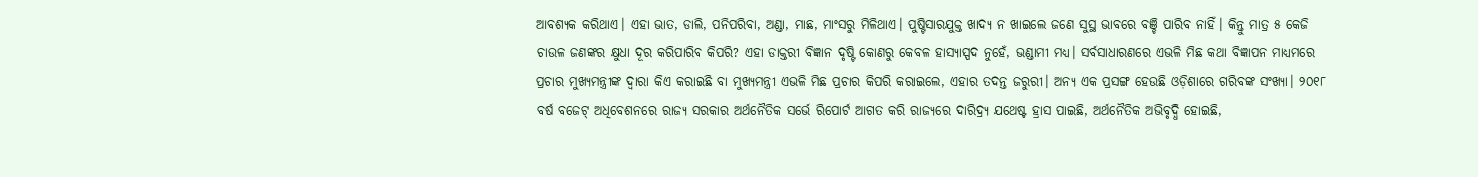ଆବଶ୍ୟକ କରିଥାଏ। ଏହା ଭାତ, ଡାଲି, ପନିପରିବା, ଅଣ୍ଡା, ମାଛ, ମାଂସରୁ ମିଳିଥାଏ। ପୁଷ୍ଟିସାରଯୁକ୍ତ ଖାଦ୍ୟ ନ ଖାଇଲେ ଜଣେ ସୁସ୍ଥ ଭାବରେ ବଞ୍ଚି ପାରିବ ନାହିଁ। କିନ୍ତୁ ମାତ୍ର ୫ କେଜି ଚାଉଳ ଜଣଙ୍କର କ୍ଷୁଧା ଦୂର କରିପାରିବ କିପରି? ଏହା ଡାକ୍ତରୀ ବିଜ୍ଞାନ ଦୃଷ୍ଟି କୋଣରୁ କେବଳ ହାସ୍ୟାସ୍ପଦ ନୁହେଁ, ଭଣ୍ଡାମୀ ମଧ୍ୟ। ସର୍ବସାଧାରଣରେ ଏଭଳି ମିଛ କଥା ବିଜ୍ଞାପନ ମାଧ୍ୟମରେ ପ୍ରଚାର ମୁଖ୍ୟମନ୍ତ୍ରୀଙ୍କ ଦ୍ୱାରା କିଏ କରାଇଛି ବା ମୁଖ୍ୟମନ୍ତ୍ରୀ ଏଭଳି ମିଛ ପ୍ରଚାର କିପରି କରାଇଲେ, ଏହାର ତଦନ୍ତ ଜରୁରୀ। ଅନ୍ୟ ଏକ ପ୍ରସଙ୍ଗ ହେଉଛି ଓଡ଼ିଶାରେ ଗରିବଙ୍କ ସଂଖ୍ୟା। ୨୦୧୮ ବର୍ଷ ବଜେଟ୍ ଅଧିବେଶନରେ ରାଜ୍ୟ ସରକାର ଅର୍ଥନୈତିକ ସର୍ଭେ ରିପୋର୍ଟ ଆଗତ କରି ରାଜ୍ୟରେ ଦାରିଦ୍ର୍ୟ ଯଥେଷ୍ଟ ହ୍ରାସ ପାଇଛି, ଅର୍ଥନୈତିକ ଅଭିବୃଦ୍ଧି ହୋଇଛି,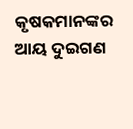କୃଷକମାନଙ୍କର ଆୟ ଦୁଇଗଣ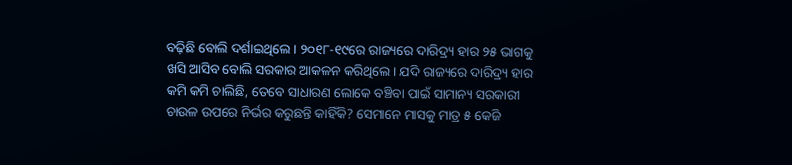ବଢ଼ିଛି ବୋଲି ଦର୍ଶାଇଥିଲେ। ୨୦୧୮-୧୯ରେ ରାଜ୍ୟରେ ଦାରିଦ୍ର୍ୟ ହାର ୨୫ ଭାଗକୁ ଖସି ଆସିବ ବୋଲି ସରକାର ଆକଳନ କରିଥିଲେ। ଯଦି ରାଜ୍ୟରେ ଦାରିଦ୍ର୍ୟ ହାର କମି କମି ଚାଲିଛି, ତେବେ ସାଧାରଣ ଲୋକେ ବଞ୍ଚିବା ପାଇଁ ସାମାନ୍ୟ ସରକାରୀ ଚାଉଳ ଉପରେ ନିର୍ଭର କରୁଛନ୍ତି କାହିଁକି? ସେମାନେ ମାସକୁ ମାତ୍ର ୫ କେଜି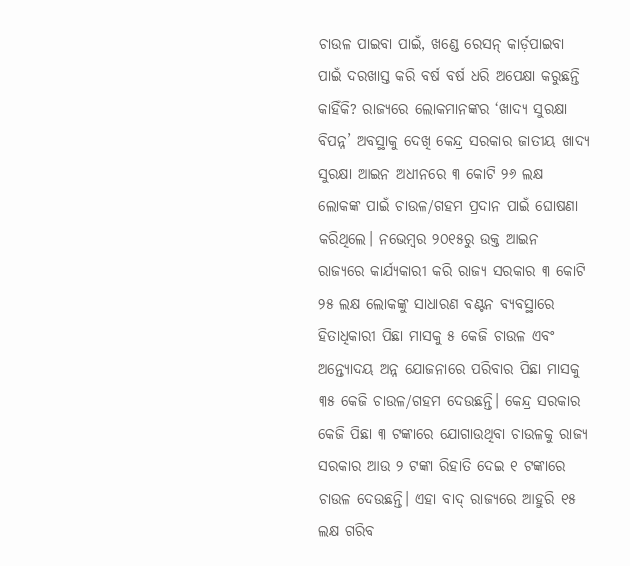ଚାଉଳ ପାଇବା ପାଇଁ, ଖଣ୍ଡେ ରେସନ୍ କାର୍ଡ଼ପାଇବା ପାଇଁ ଦରଖାସ୍ତ କରି ବର୍ଷ ବର୍ଷ ଧରି ଅପେକ୍ଷା କରୁଛନ୍ତି କାହିଁକି? ରାଜ୍ୟରେ ଲୋକମାନଙ୍କର ‘ଖାଦ୍ୟ ସୁରକ୍ଷା ବିପନ୍ନ’ ଅବସ୍ଥାକୁ ଦେଖି କେନ୍ଦ୍ର ସରକାର ଜାତୀୟ ଖାଦ୍ୟ ସୁରକ୍ଷା ଆଇନ ଅଧୀନରେ ୩ କୋଟି ୨୬ ଲକ୍ଷ ଲୋକଙ୍କ ପାଇଁ ଚାଉଳ/ଗହମ ପ୍ରଦାନ ପାଇଁ ଘୋଷଣା କରିଥିଲେ। ନଭେମ୍ୱର ୨୦୧୫ରୁ ଉକ୍ତ ଆଇନ ରାଜ୍ୟରେ କାର୍ଯ୍ୟକାରୀ କରି ରାଜ୍ୟ ସରକାର ୩ କୋଟି ୨୫ ଲକ୍ଷ ଲୋକଙ୍କୁ ସାଧାରଣ ବଣ୍ଟନ ବ୍ୟବସ୍ଥାରେ ହିତାଧିକାରୀ ପିଛା ମାସକୁ ୫ କେଜି ଚାଉଳ ଏବଂ ଅନ୍ତ୍ୟୋଦୟ ଅନ୍ନ ଯୋଜନାରେ ପରିବାର ପିଛା ମାସକୁ ୩୫ କେଜି ଚାଉଳ/ଗହମ ଦେଉଛନ୍ତି। କେନ୍ଦ୍ର ସରକାର କେଜି ପିଛା ୩ ଟଙ୍କାରେ ଯୋଗାଉଥିବା ଚାଉଳକୁ ରାଜ୍ୟ ସରକାର ଆଉ ୨ ଟଙ୍କା ରିହାତି ଦେଇ ୧ ଟଙ୍କାରେ ଚାଉଳ ଦେଉଛନ୍ତି। ଏହା ବାଦ୍ ରାଜ୍ୟରେ ଆହୁରି ୧୫ ଲକ୍ଷ ଗରିବ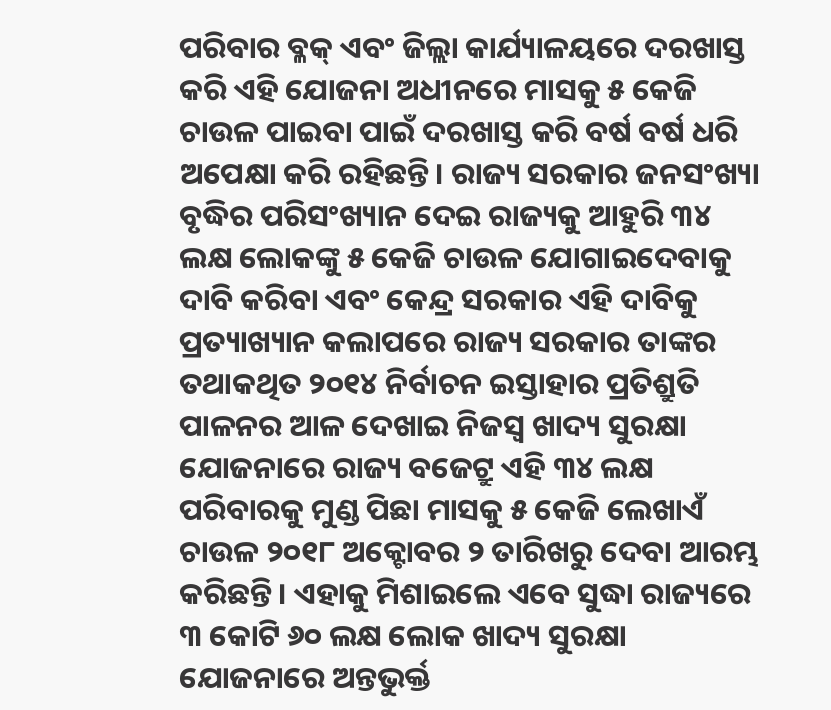ପରିବାର ବ୍ଳକ୍ ଏବଂ ଜିଲ୍ଲା କାର୍ଯ୍ୟାଳୟରେ ଦରଖାସ୍ତ କରି ଏହି ଯୋଜନା ଅଧୀନରେ ମାସକୁ ୫ କେଜି ଚାଉଳ ପାଇବା ପାଇଁ ଦରଖାସ୍ତ କରି ବର୍ଷ ବର୍ଷ ଧରି ଅପେକ୍ଷା କରି ରହିଛନ୍ତି। ରାଜ୍ୟ ସରକାର ଜନସଂଖ୍ୟା ବୃଦ୍ଧିର ପରିସଂଖ୍ୟାନ ଦେଇ ରାଜ୍ୟକୁ ଆହୁରି ୩୪ ଲକ୍ଷ ଲୋକଙ୍କୁ ୫ କେଜି ଚାଉଳ ଯୋଗାଇଦେବାକୁ ଦାବି କରିବା ଏବଂ କେନ୍ଦ୍ର ସରକାର ଏହି ଦାବିକୁ ପ୍ରତ୍ୟାଖ୍ୟାନ କଲାପରେ ରାଜ୍ୟ ସରକାର ତାଙ୍କର ତଥାକଥିତ ୨୦୧୪ ନିର୍ବାଚନ ଇସ୍ତାହାର ପ୍ରତିଶ୍ରୁତି ପାଳନର ଆଳ ଦେଖାଇ ନିଜସ୍ୱ ଖାଦ୍ୟ ସୁରକ୍ଷା ଯୋଜନାରେ ରାଜ୍ୟ ବଜେଟ୍ରୁ ଏହି ୩୪ ଲକ୍ଷ ପରିବାରକୁ ମୁଣ୍ଡ ପିଛା ମାସକୁ ୫ କେଜି ଲେଖାଏଁ ଚାଉଳ ୨୦୧୮ ଅକ୍ଟୋବର ୨ ତାରିଖରୁ ଦେବା ଆରମ୍ଭ କରିଛନ୍ତି। ଏହାକୁ ମିଶାଇଲେ ଏବେ ସୁଦ୍ଧା ରାଜ୍ୟରେ ୩ କୋଟି ୬୦ ଲକ୍ଷ ଲୋକ ଖାଦ୍ୟ ସୁରକ୍ଷା ଯୋଜନାରେ ଅନ୍ତଭୁର୍କ୍ତ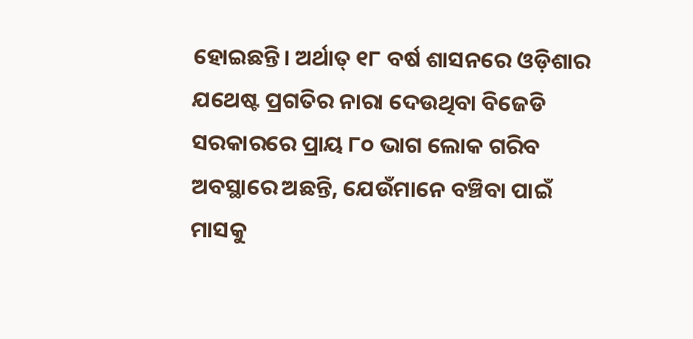ହୋଇଛନ୍ତି। ଅର୍ଥାତ୍ ୧୮ ବର୍ଷ ଶାସନରେ ଓଡ଼ିଶାର ଯଥେଷ୍ଟ ପ୍ରଗତିର ନାରା ଦେଉଥିବା ବିଜେଡି ସରକାରରେ ପ୍ରାୟ ୮୦ ଭାଗ ଲୋକ ଗରିବ ଅବସ୍ଥାରେ ଅଛନ୍ତି, ଯେଉଁମାନେ ବଞ୍ଚିବା ପାଇଁ ମାସକୁ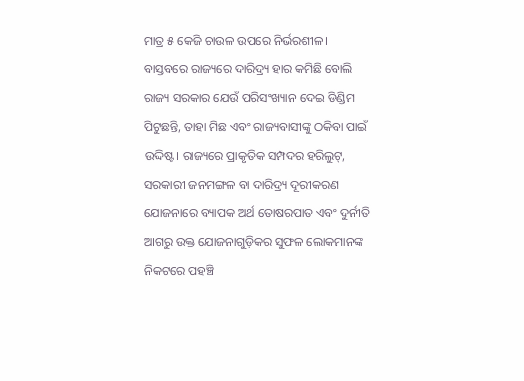ମାତ୍ର ୫ କେଜି ଚାଉଳ ଉପରେ ନିର୍ଭରଶୀଳ। ବାସ୍ତବରେ ରାଜ୍ୟରେ ଦାରିଦ୍ର୍ୟ ହାର କମିଛି ବୋଲି ରାଜ୍ୟ ସରକାର ଯେଉଁ ପରିସଂଖ୍ୟାନ ଦେଇ ଡିଣ୍ଡିମ ପିଟୁଛନ୍ତି, ତାହା ମିଛ ଏବଂ ରାଜ୍ୟବାସୀଙ୍କୁ ଠକିବା ପାଇଁ ଉଦ୍ଦିଷ୍ଟ। ରାଜ୍ୟରେ ପ୍ରାକୃତିକ ସମ୍ପଦର ହରିଲୁଟ୍, ସରକାରୀ ଜନମଙ୍ଗଳ ବା ଦାରିଦ୍ର୍ୟ ଦୂରୀକରଣ ଯୋଜନାରେ ବ୍ୟାପକ ଅର୍ଥ ତୋଷରପାତ ଏବଂ ଦୁର୍ନୀତି ଆଗରୁ ଉକ୍ତ ଯୋଜନାଗୁଡ଼ିକର ସୁଫଳ ଲୋକମାନଙ୍କ ନିକଟରେ ପହଞ୍ଚି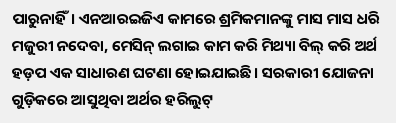ପାରୁନାହିଁ। ଏନଆରଇଜିଏ କାମରେ ଶ୍ରମିକମାନଙ୍କୁ ମାସ ମାସ ଧରି ମଜୁରୀ ନଦେବା, ମେସିନ୍ ଲଗାଇ କାମ କରି ମିଥ୍ୟା ବିଲ୍ କରି ଅର୍ଥ ହଡ଼ପ ଏକ ସାଧାରଣ ଘଟଣା ହୋଇଯାଇଛି। ସରକାରୀ ଯୋଜନା ଗୁଡ଼ିକରେ ଆସୁଥିବା ଅର୍ଥର ହରିଲୁଟ୍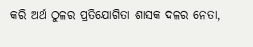କରି ଅର୍ଥ ଠୁଳର ପ୍ରତିଯୋଗିତା ଶାସକ ଦଳର ନେତା,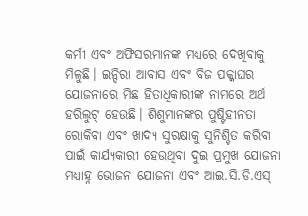କର୍ମୀ ଏବଂ ଅଫିସରମାନଙ୍କ ମଧ୍ୟରେ ଦେଖିବାକୁ ମିଳୁଛି। ଇନ୍ଦିରା ଆବାସ ଏବଂ ବିଜ ପକ୍କାଘର ଯୋଜନାରେ ମିଛ ହିତାଧିକାରୀଙ୍କ ନାମରେ ଅର୍ଥ ହରିଲୁଟ୍ ହେଉଛି। ଶିଶୁମାନଙ୍କର ପୁଷ୍ଟିହୀନତା ରୋକିବା ଏବଂ ଖାଦ୍ୟ ସୁରକ୍ଷାକୁ ସୁନିଶ୍ଚିତ କରିବା ପାଇଁ କାର୍ଯ୍ୟକାରୀ ହେଉଥିବା ଦୁଇ ପ୍ରମୁଖ ଯୋଜନା ମଧ୍ୟାହ୍ନ ଭୋଜନ ଯୋଜନା ଏବଂ ଆଇ.ସି.ଡି.ଏସ୍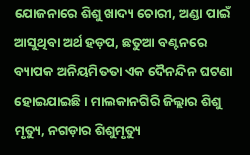ଯୋଜନାରେ ଶିଶୁ ଖାଦ୍ୟ ଚୋରୀ, ଅଣ୍ଡା ପାଇଁ ଆସୁଥିବା ଅର୍ଥ ହଡ଼ପ, ଛତୁଆ ବଣ୍ଟନରେ ବ୍ୟାପକ ଅନିୟମିତତା ଏକ ଦୈନନ୍ଦିନ ଘଟଣା ହୋଇଯାଇଛି। ମାଲକାନଗିରି ଜିଲ୍ଲାର ଶିଶୁ ମୃତ୍ୟୁ, ନଗଡ଼ାର ଶିଶୁମୃତ୍ୟୁ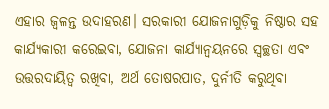ଏହାର ଜ୍ୱଳନ୍ତ ଉଦାହରଣ। ସରକାରୀ ଯୋଜନାଗୁଡ଼ିକୁ ନିଷ୍ଠାର ସହ କାର୍ଯ୍ୟକାରୀ କରେଇବା, ଯୋଜନା କାର୍ଯ୍ୟାନ୍ୱୟନରେ ସ୍ୱଚ୍ଛତା ଏବଂ ଉତ୍ତରଦାୟିତ୍ୱ ରଖିବା, ଅର୍ଥ ତୋଷରପାତ, ଦୁର୍ନୀତି କରୁଥିବା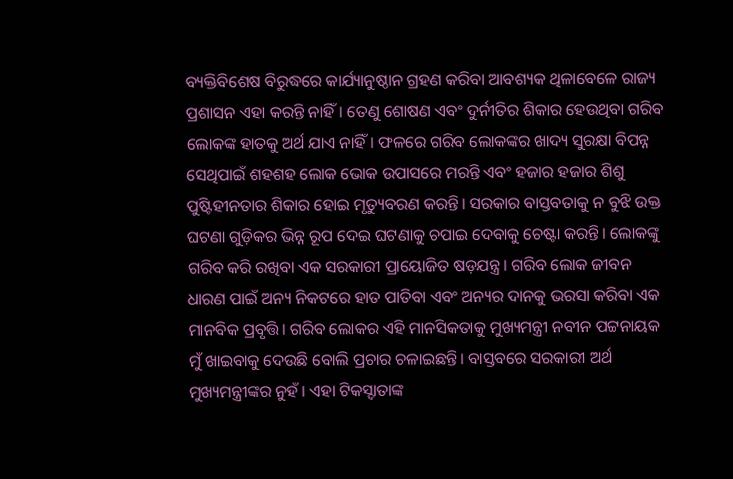ବ୍ୟକ୍ତିବିଶେଷ ବିରୁଦ୍ଧରେ କାର୍ଯ୍ୟାନୁଷ୍ଠାନ ଗ୍ରହଣ କରିବା ଆବଶ୍ୟକ ଥିଳାବେଳେ ରାଜ୍ୟ ପ୍ରଶାସନ ଏହା କରନ୍ତି ନାହିଁ। ତେଣୁ ଶୋଷଣ ଏବଂ ଦୁର୍ନୀତିର ଶିକାର ହେଉଥିବା ଗରିବ ଲୋକଙ୍କ ହାତକୁ ଅର୍ଥ ଯାଏ ନାହିଁ। ଫଳରେ ଗରିବ ଲୋକଙ୍କର ଖାଦ୍ୟ ସୁରକ୍ଷା ବିପନ୍ନ ସେଥିପାଇଁ ଶହଶହ ଲୋକ ଭୋକ ଉପାସରେ ମରନ୍ତି ଏବଂ ହଜାର ହଜାର ଶିଶୁ ପୁଷ୍ଟିହୀନତାର ଶିକାର ହୋଇ ମୃତ୍ୟୁବରଣ କରନ୍ତି। ସରକାର ବାସ୍ତବତାକୁ ନ ବୁଝି ଉକ୍ତ ଘଟଣା ଗୁଡ଼ିକର ଭିନ୍ନ ରୂପ ଦେଇ ଘଟଣାକୁ ଚପାଇ ଦେବାକୁ ଚେଷ୍ଟା କରନ୍ତି। ଲୋକଙ୍କୁ ଗରିବ କରି ରଖିବା ଏକ ସରକାରୀ ପ୍ରାୟୋଜିତ ଷଡ଼ଯନ୍ତ୍ର। ଗରିବ ଲୋକ ଜୀବନ ଧାରଣ ପାଇଁ ଅନ୍ୟ ନିକଟରେ ହାତ ପାତିବା ଏବଂ ଅନ୍ୟର ଦାନକୁ ଭରସା କରିବା ଏକ ମାନବିକ ପ୍ରବୃତ୍ତି। ଗରିବ ଲୋକର ଏହି ମାନସିକତାକୁ ମୁଖ୍ୟମନ୍ତ୍ରୀ ନବୀନ ପଟ୍ଟନାୟକ ମୁଁ ଖାଇବାକୁ ଦେଉଛି ବୋଲି ପ୍ରଚାର ଚଳାଇଛନ୍ତି। ବାସ୍ତବରେ ସରକାରୀ ଅର୍ଥ ମୁଖ୍ୟମନ୍ତ୍ରୀଙ୍କର ନୁହଁ। ଏହା ଟିକସ୍ଦାତାଙ୍କ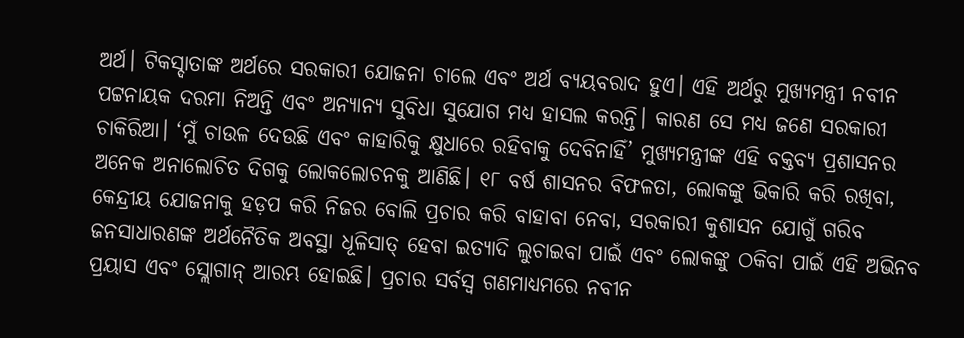ଅର୍ଥ। ଟିକସ୍ଦାତାଙ୍କ ଅର୍ଥରେ ସରକାରୀ ଯୋଜନା ଚାଲେ ଏବଂ ଅର୍ଥ ବ୍ୟୟବରାଦ ହୁଏ। ଏହି ଅର୍ଥରୁ ମୁଖ୍ୟମନ୍ତ୍ରୀ ନବୀନ ପଟ୍ଟନାୟକ ଦରମା ନିଅନ୍ତି ଏବଂ ଅନ୍ୟାନ୍ୟ ସୁବିଧା ସୁଯୋଗ ମଧ୍ୟ ହାସଲ କରନ୍ତି। କାରଣ ସେ ମଧ୍ୟ ଜଣେ ସରକାରୀ ଚାକିରିଆ। ‘ମୁଁ ଚାଉଳ ଦେଉଛି ଏବଂ କାହାରିକୁ କ୍ଷୁଧାରେ ରହିବାକୁ ଦେବିନାହିଁ’ ମୁଖ୍ୟମନ୍ତ୍ରୀଙ୍କ ଏହି ବକ୍ତବ୍ୟ ପ୍ରଶାସନର ଅନେକ ଅନାଲୋଚିତ ଦିଗକୁ ଲୋକଲୋଚନକୁ ଆଣିଛି। ୧୮ ବର୍ଷ ଶାସନର ବିଫଳତା, ଲୋକଙ୍କୁ ଭିକାରି କରି ରଖିବା, କେନ୍ଦ୍ରୀୟ ଯୋଜନାକୁ ହଡ଼ପ କରି ନିଜର ବୋଲି ପ୍ରଚାର କରି ବାହାବା ନେବା, ସରକାରୀ କୁଶାସନ ଯୋଗୁଁ ଗରିବ ଜନସାଧାରଣଙ୍କ ଅର୍ଥନୈତିକ ଅବସ୍ଥା ଧୂଳିସାତ୍ ହେବା ଇତ୍ୟାଦି ଲୁଚାଇବା ପାଇଁ ଏବଂ ଲୋକଙ୍କୁ ଠକିବା ପାଇଁ ଏହି ଅଭିନବ ପ୍ରୟାସ ଏବଂ ସ୍ଲୋଗାନ୍ ଆରମ୍ଭ ହୋଇଛି। ପ୍ରଚାର ସର୍ବସ୍ୱ ଗଣମାଧ୍ୟମରେ ନବୀନ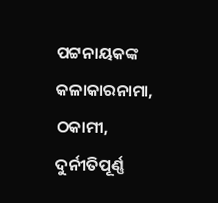ପଟ୍ଟନାୟକଙ୍କ କଳାକାରନାମା, ଠକାମୀ, ଦୁର୍ନୀତିପୂର୍ଣ୍ଣ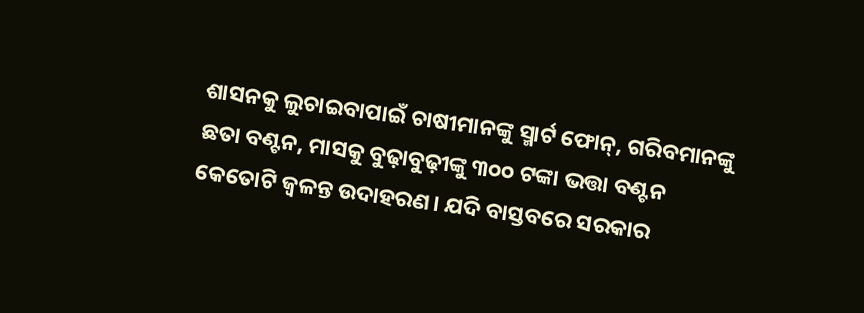ଶାସନକୁ ଲୁଚାଇବାପାଇଁ ଚାଷୀମାନଙ୍କୁ ସ୍ମାର୍ଟ ଫୋନ୍, ଗରିବମାନଙ୍କୁ ଛତା ବଣ୍ଟନ, ମାସକୁ ବୁଢ଼ାବୁଢ଼ୀଙ୍କୁ ୩୦୦ ଟଙ୍କା ଭତ୍ତା ବଣ୍ଟନ କେତୋଟି ଜ୍ୱଳନ୍ତ ଉଦାହରଣ। ଯଦି ବାସ୍ତବରେ ସରକାର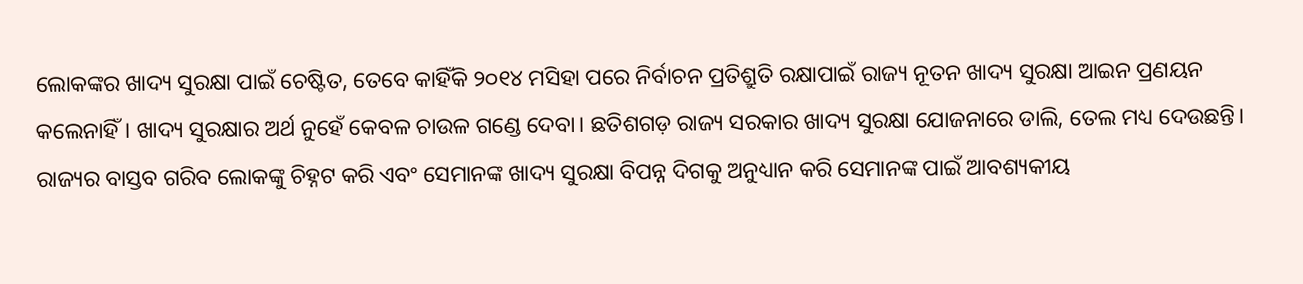ଲୋକଙ୍କର ଖାଦ୍ୟ ସୁରକ୍ଷା ପାଇଁ ଚେଷ୍ଟିତ, ତେବେ କାହିଁକି ୨୦୧୪ ମସିହା ପରେ ନିର୍ବାଚନ ପ୍ରତିଶ୍ରୁତି ରକ୍ଷାପାଇଁ ରାଜ୍ୟ ନୂତନ ଖାଦ୍ୟ ସୁରକ୍ଷା ଆଇନ ପ୍ରଣୟନ କଲେନାହିଁ। ଖାଦ୍ୟ ସୁରକ୍ଷାର ଅର୍ଥ ନୁହେଁ କେବଳ ଚାଉଳ ଗଣ୍ଡେ ଦେବା। ଛତିଶଗଡ଼ ରାଜ୍ୟ ସରକାର ଖାଦ୍ୟ ସୁରକ୍ଷା ଯୋଜନାରେ ଡାଲି, ତେଲ ମଧ୍ୟ ଦେଉଛନ୍ତି। ରାଜ୍ୟର ବାସ୍ତବ ଗରିବ ଲୋକଙ୍କୁ ଚିହ୍ନଟ କରି ଏବଂ ସେମାନଙ୍କ ଖାଦ୍ୟ ସୁରକ୍ଷା ବିପନ୍ନ ଦିଗକୁ ଅନୁଧ୍ୟାନ କରି ସେମାନଙ୍କ ପାଇଁ ଆବଶ୍ୟକୀୟ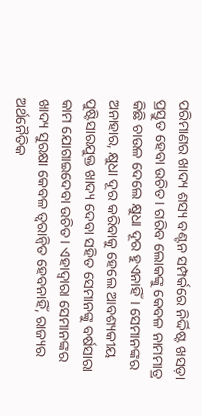ପରିମାଣର ଖାଦ୍ୟ ଶସ୍ୟ ବଣ୍ଟନ ସମ୍ପର୍କରେ ନିର୍ଦ୍ଦିଷ୍ଟ ଖସଡ଼ା ପ୍ରସ୍ତୁତ ହେବା ଉଚିତ। ଗରିବ ଲୋକଙ୍କୁ କେବଳ ନାମମାତ୍ର କିଛି ଚାଉଳ ଦେଲେ କ୍ଷୁଧା ଦୂର ହୁଏନାହିଁ। ସେମାନଙ୍କର ଅନାହାର, କ୍ଷୁଧା ଦୂର କରିବାକୁ ହେଲେ ଆବଶ୍ୟକୀୟ ପୁଷ୍ଟିସାରଯୁକ୍ତ ଖାଦ୍ୟ ଦେବା ସହିତ ସେମାନଙ୍କୁ ବର୍ଷସାରା କାମ ଯୋଗାଇଦେବା ଉଚିତ। ଏହାଦ୍ୱାରା ସେମାନଙ୍କର ଖାଦ୍ୟ ସୁରକ୍ଷା କେବଳ ତ୍ୱରାନ୍ୱିତ ହେବନାହିଁ, ରାଜ୍ୟର ଅର୍ଥନୈତିକ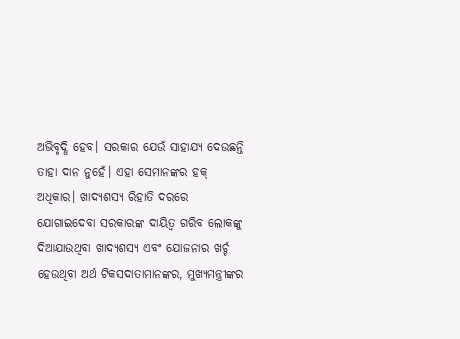ଅଭିବୃଦ୍ଧି ହେବ। ସରକାର ଯେଉଁ ସାହାଯ୍ୟ ଦେଉଛନ୍ତି ତାହା ଦାନ ନୁହେଁ। ଏହା ସେମାନଙ୍କର ହକ୍ ଅଧିକାର। ଖାଦ୍ୟଶସ୍ୟ ରିହାତି ଦରରେ ଯୋଗାଇଦେବା ସରକାରଙ୍କ ଦାୟିତ୍ୱ ଗରିବ ଲୋକଙ୍କୁ ଦିଆଯାଉଥିବା ଖାଦ୍ୟଶସ୍ୟ ଏବଂ ଯୋଜନାର ଖର୍ଚ୍ଚ ହେଉଥିବା ଅର୍ଥ ଟିକସଦାତାମାନଙ୍କର, ମୁଖ୍ୟମନ୍ତ୍ରୀଙ୍କର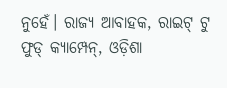ନୁହେଁ। ରାଜ୍ୟ ଆବାହକ, ରାଇଟ୍ ଟୁ ଫୁଡ୍ କ୍ୟାମ୍ପେନ୍, ଓଡ଼ିଶା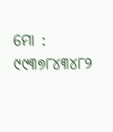ମୋ : ୯୯୩୭୮୪୩୪୮୨